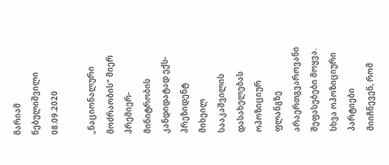მარიამ ნებულიშვილი
08.09.2020

„ნაციონალური მოძრაობის" მიერ პრემიერ-მინიტრობის კანდიდატად ექს-პრეზიდენტ მიხეილ სააკაშვილის დასახელებას ოპოზიციურ ფლანგზე არაერთგვაროვანი შეფასებები მოყვა. სხვა ოპოზიციური პარტიები მიიჩნევენ, რომ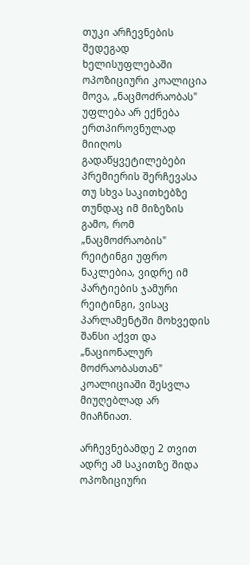თუკი არჩევნების შედეგად ხელისუფლებაში ოპოზიციური კოალიცია მოვა, „ნაცმოძრაობას" უფლება არ ექნება ერთპიროვნულად მიიღოს გადაწყვეტილებები პრემიერის შერჩევასა თუ სხვა საკითხებზე თუნდაც იმ მიზეზის გამო, რომ „ნაცმოძრაობის" რეიტინგი უფრო ნაკლებია, ვიდრე იმ პარტიების ჯამური რეიტინგი, ვისაც პარლამენტში მოხვედის შანსი აქვთ და „ნაციონალურ მოძრაობასთან" კოალიციაში შესვლა მიუღებლად არ მიაჩნიათ.

არჩევნებამდე 2 თვით ადრე ამ საკითზე შიდა ოპოზიციური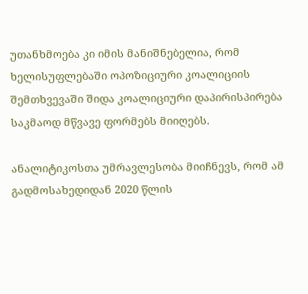უთანხმოება კი იმის მანიშნებელია, რომ ხელისუფლებაში ოპოზიციური კოალიციის შემთხვევაში შიდა კოალიციური დაპირისპირება საკმაოდ მწვავე ფორმებს მიიღებს.

ანალიტიკოსთა უმრავლესობა მიიჩნევს, რომ ამ გადმოსახედიდან 2020 წლის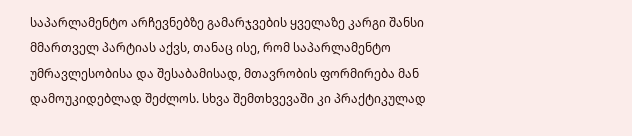საპარლამენტო არჩევნებზე გამარჯვების ყველაზე კარგი შანსი მმართველ პარტიას აქვს, თანაც ისე, რომ საპარლამენტო უმრავლესობისა და შესაბამისად, მთავრობის ფორმირება მან დამოუკიდებლად შეძლოს. სხვა შემთხვევაში კი პრაქტიკულად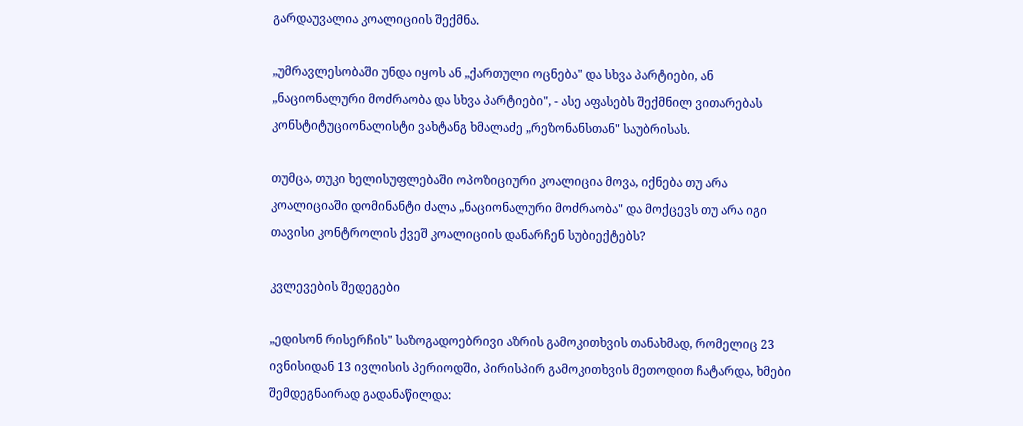გარდაუვალია კოალიციის შექმნა.

„უმრავლესობაში უნდა იყოს ან „ქართული ოცნება" და სხვა პარტიები, ან „ნაციონალური მოძრაობა და სხვა პარტიები", - ასე აფასებს შექმნილ ვითარებას კონსტიტუციონალისტი ვახტანგ ხმალაძე „რეზონანსთან" საუბრისას.

თუმცა, თუკი ხელისუფლებაში ოპოზიციური კოალიცია მოვა, იქნება თუ არა კოალიციაში დომინანტი ძალა „ნაციონალური მოძრაობა" და მოქცევს თუ არა იგი თავისი კონტროლის ქვეშ კოალიციის დანარჩენ სუბიექტებს?

კვლევების შედეგები

„ედისონ რისერჩის" საზოგადოებრივი აზრის გამოკითხვის თანახმად, რომელიც 23 ივნისიდან 13 ივლისის პერიოდში, პირისპირ გამოკითხვის მეთოდით ჩატარდა, ხმები შემდეგნაირად გადანაწილდა: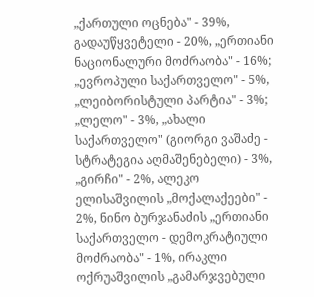„ქართული ოცნება" - 39%, გადაუწყვეტელი - 20%, „ერთიანი ნაციონალური მოძრაობა" - 16%; „ევროპული საქართველო" - 5%, „ლეიბორისტული პარტია" - 3%; „ლელო" - 3%, „ახალი საქართველო" (გიორგი ვაშაძე - სტრატეგია აღმაშენებელი) - 3%, „გირჩი" - 2%, ალეკო ელისაშვილის „მოქალაქეები" - 2%, ნინო ბურჯანაძის „ერთიანი საქართველო - დემოკრატიული მოძრაობა" - 1%, ირაკლი ოქრუაშვილის „გამარჯვებული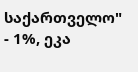საქართველო" - 1%, ეკა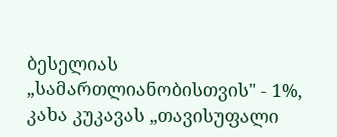ბესელიას „სამართლიანობისთვის" - 1%, კახა კუკავას „თავისუფალი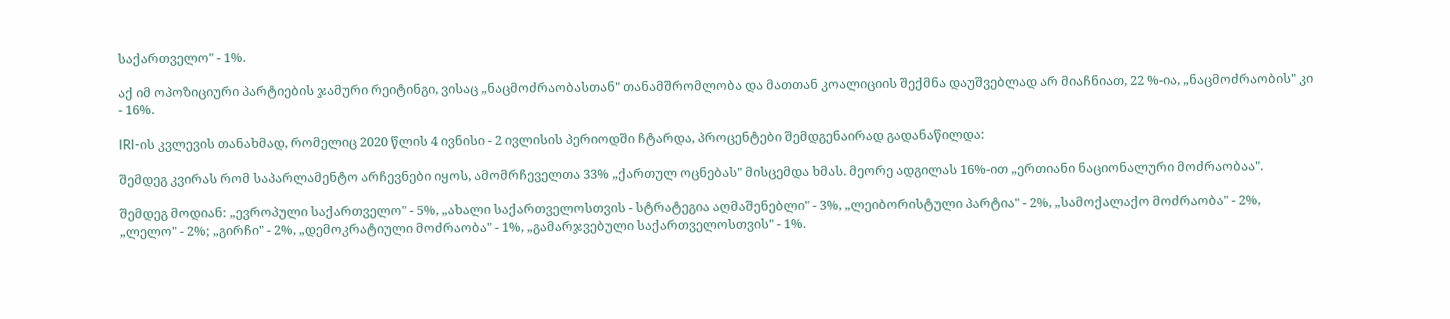საქართველო" - 1%.

აქ იმ ოპოზიციური პარტიების ჯამური რეიტინგი, ვისაც „ნაცმოძრაობასთან" თანამშრომლობა და მათთან კოალიციის შექმნა დაუშვებლად არ მიაჩნიათ, 22 %-ია, „ნაცმოძრაობის" კი - 16%.

IRI-ის კვლევის თანახმად, რომელიც 2020 წლის 4 ივნისი - 2 ივლისის პერიოდში ჩტარდა, პროცენტები შემდგენაირად გადანაწილდა:

შემდეგ კვირას რომ საპარლამენტო არჩევნები იყოს, ამომრჩეველთა 33% „ქართულ ოცნებას" მისცემდა ხმას. მეორე ადგილას 16%-ით „ერთიანი ნაციონალური მოძრაობაა".

შემდეგ მოდიან: „ევროპული საქართველო" - 5%, „ახალი საქართველოსთვის - სტრატეგია აღმაშენებლი" - 3%, „ლეიბორისტული პარტია" - 2%, „სამოქალაქო მოძრაობა" - 2%, „ლელო" - 2%; „გირჩი" - 2%, „დემოკრატიული მოძრაობა" - 1%, „გამარჯვებული საქართველოსთვის" - 1%.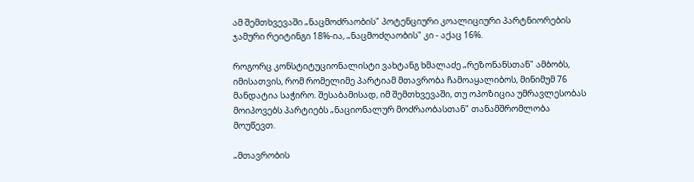ამ შემთხვევაში „ნაცმოძრაობის" პოტენციური კოალიციური პარტნიორების ჯამური რეიტინგი 18%-ია, „ნაცმოძღაობის" კი - აქაც 16%.

როგორც კონსტიტუციონალისტი ვახტანგ ხმალაძე „რეზონანსთან" ამბობს, იმისათვის, რომ რომელიმე პარტიამ მთავრობა ჩამოაყალიბოს, მინიმუმ 76 მანდატია საჭირო. შესაბამისად, იმ შემთხვევაში, თუ ოპოზიცია უმრავლესობას მოიპოვებს პარტიებს „ნაციონალურ მოძრაობასთან" თანამშრომლობა მოუწევთ.

„მთავრობის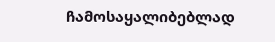ჩამოსაყალიბებლად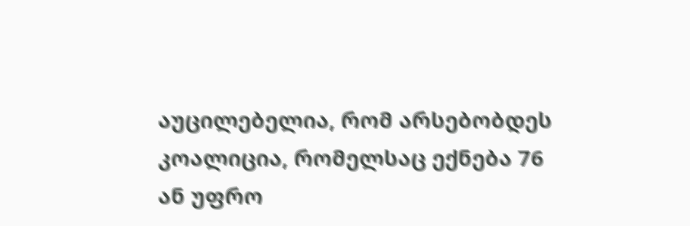აუცილებელია, რომ არსებობდეს კოალიცია, რომელსაც ექნება 76 ან უფრო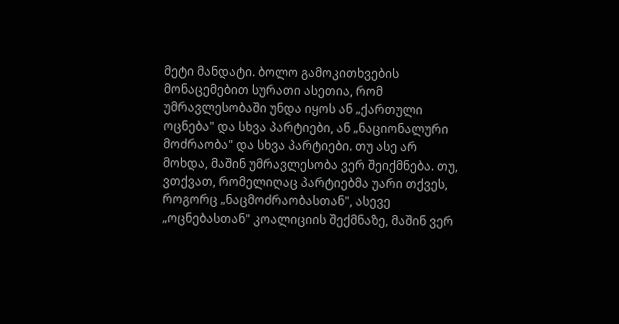მეტი მანდატი. ბოლო გამოკითხვების მონაცემებით სურათი ასეთია, რომ უმრავლესობაში უნდა იყოს ან „ქართული ოცნება" და სხვა პარტიები, ან „ნაციონალური მოძრაობა" და სხვა პარტიები. თუ ასე არ მოხდა, მაშინ უმრავლესობა ვერ შეიქმნება. თუ, ვთქვათ, რომელიღაც პარტიებმა უარი თქვეს, როგორც „ნაცმოძრაობასთან", ასევე „ოცნებასთან" კოალიციის შექმნაზე, მაშინ ვერ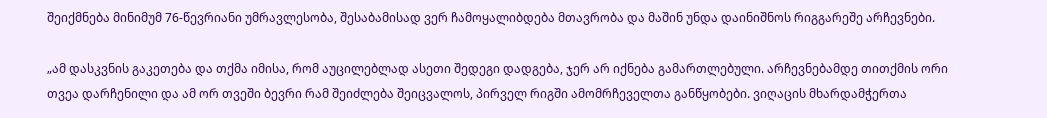შეიქმნება მინიმუმ 76-წევრიანი უმრავლესობა, შესაბამისად ვერ ჩამოყალიბდება მთავრობა და მაშინ უნდა დაინიშნოს რიგგარეშე არჩევნები.

„ამ დასკვნის გაკეთება და თქმა იმისა, რომ აუცილებლად ასეთი შედეგი დადგება, ჯერ არ იქნება გამართლებული. არჩევნებამდე თითქმის ორი თვეა დარჩენილი და ამ ორ თვეში ბევრი რამ შეიძლება შეიცვალოს, პირველ რიგში ამომრჩეველთა განწყობები. ვიღაცის მხარდამჭერთა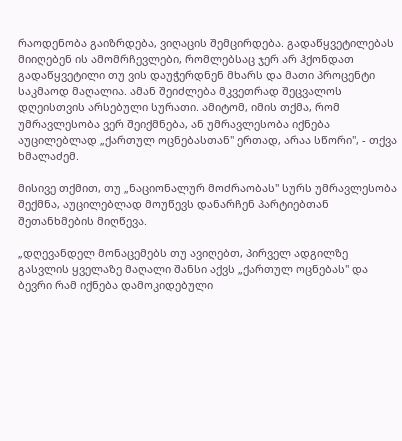რაოდენობა გაიზრდება, ვიღაცის შემცირდება. გადაწყვეტილებას მიიღებენ ის ამომრჩევლები, რომლებსაც ჯერ არ ჰქონდათ გადაწყვეტილი თუ ვის დაუჭერდნენ მხარს და მათი პროცენტი საკმაოდ მაღალია. ამან შეიძლება მკვეთრად შეცვალოს დღეისთვის არსებული სურათი. ამიტომ, იმის თქმა, რომ უმრავლესობა ვერ შეიქმნება, ან უმრავლესობა იქნება აუცილებლად „ქართულ ოცნებასთან" ერთად, არაა სწორი", - თქვა ხმალაძემ.

მისივე თქმით, თუ „ნაციონალურ მოძრაობას" სურს უმრავლესობა შექმნა, აუცილებლად მოუწევს დანარჩენ პარტიებთან შეთანხმების მიღწევა.

„დღევანდელ მონაცემებს თუ ავიღებთ, პირველ ადგილზე გასვლის ყველაზე მაღალი შანსი აქვს „ქართულ ოცნებას" და ბევრი რამ იქნება დამოკიდებული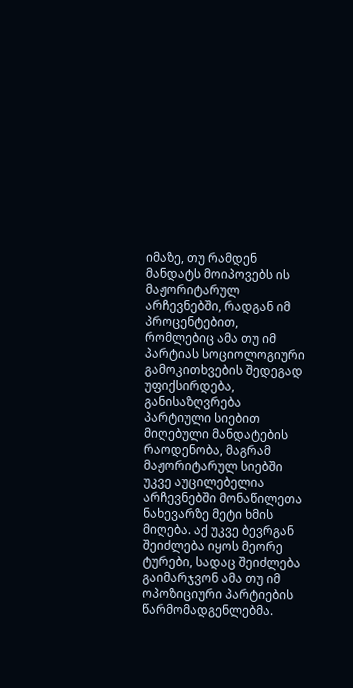იმაზე, თუ რამდენ მანდატს მოიპოვებს ის მაჟორიტარულ არჩევნებში, რადგან იმ პროცენტებით, რომლებიც ამა თუ იმ პარტიას სოციოლოგიური გამოკითხვების შედეგად უფიქსირდება, განისაზღვრება პარტიული სიებით მიღებული მანდატების რაოდენობა, მაგრამ მაჟორიტარულ სიებში უკვე აუცილებელია არჩევნებში მონაწილეთა ნახევარზე მეტი ხმის მიღება. აქ უკვე ბევრგან შეიძლება იყოს მეორე ტურები, სადაც შეიძლება გაიმარჯვონ ამა თუ იმ ოპოზიციური პარტიების წარმომადგენლებმა.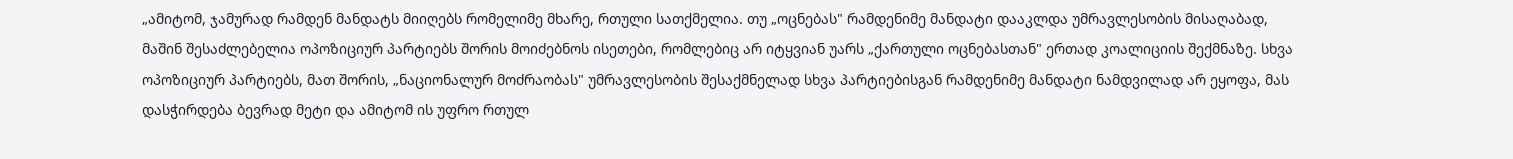„ამიტომ, ჯამურად რამდენ მანდატს მიიღებს რომელიმე მხარე, რთული სათქმელია. თუ „ოცნებას" რამდენიმე მანდატი დააკლდა უმრავლესობის მისაღაბად, მაშინ შესაძლებელია ოპოზიციურ პარტიებს შორის მოიძებნოს ისეთები, რომლებიც არ იტყვიან უარს „ქართული ოცნებასთან" ერთად კოალიციის შექმნაზე. სხვა ოპოზიციურ პარტიებს, მათ შორის, „ნაციონალურ მოძრაობას" უმრავლესობის შესაქმნელად სხვა პარტიებისგან რამდენიმე მანდატი ნამდვილად არ ეყოფა, მას დასჭირდება ბევრად მეტი და ამიტომ ის უფრო რთულ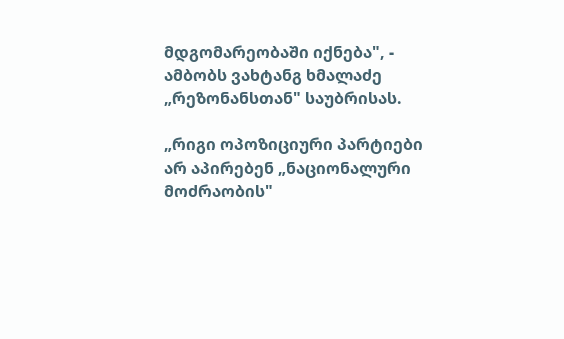მდგომარეობაში იქნება", - ამბობს ვახტანგ ხმალაძე „რეზონანსთან" საუბრისას.

„რიგი ოპოზიციური პარტიები არ აპირებენ „ნაციონალური მოძრაობის"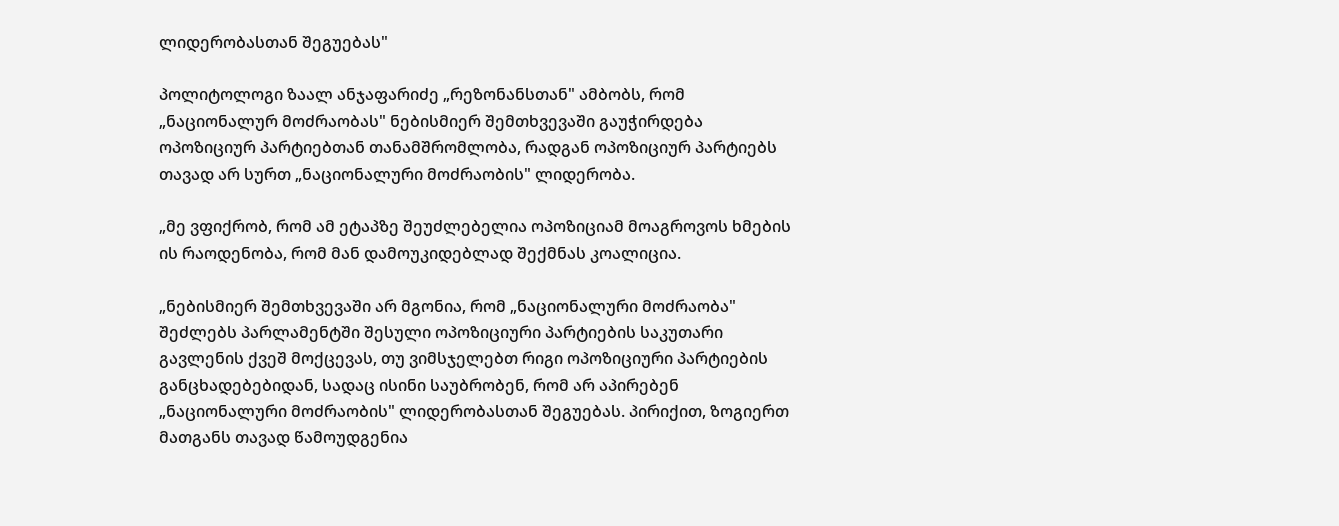ლიდერობასთან შეგუებას"

პოლიტოლოგი ზაალ ანჯაფარიძე „რეზონანსთან" ამბობს, რომ „ნაციონალურ მოძრაობას" ნებისმიერ შემთხვევაში გაუჭირდება ოპოზიციურ პარტიებთან თანამშრომლობა, რადგან ოპოზიციურ პარტიებს თავად არ სურთ „ნაციონალური მოძრაობის" ლიდერობა.

„მე ვფიქრობ, რომ ამ ეტაპზე შეუძლებელია ოპოზიციამ მოაგროვოს ხმების ის რაოდენობა, რომ მან დამოუკიდებლად შექმნას კოალიცია.

„ნებისმიერ შემთხვევაში არ მგონია, რომ „ნაციონალური მოძრაობა" შეძლებს პარლამენტში შესული ოპოზიციური პარტიების საკუთარი გავლენის ქვეშ მოქცევას, თუ ვიმსჯელებთ რიგი ოპოზიციური პარტიების განცხადებებიდან, სადაც ისინი საუბრობენ, რომ არ აპირებენ „ნაციონალური მოძრაობის" ლიდერობასთან შეგუებას. პირიქით, ზოგიერთ მათგანს თავად წამოუდგენია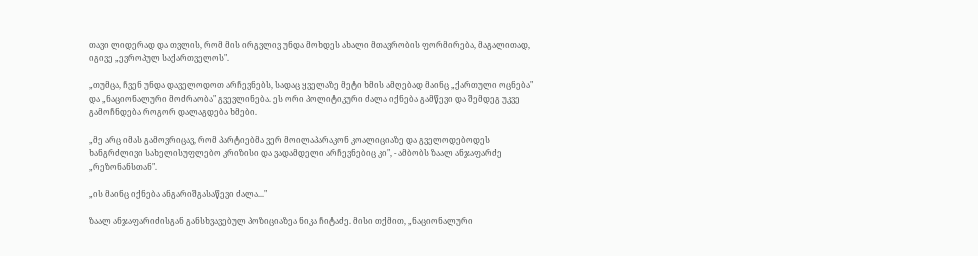თავი ლიდერად და თვლის, რომ მის ირგვლივ უნდა მოხდეს ახალი მთავრობის ფორმირება, მაგალითად, იგივე „ევროპულ საქართველოს".

„თუმცა, ჩვენ უნდა დაველოდოთ არჩევნებს, სადაც ყველაზე მეტი ხმის ამღებად მაინც „ქართული ოცნება" და „ნაციონალური მოძრაობა" გვევლინება. ეს ორი პოლიტიკური ძალა იქნება გამწევი და შემდეგ უკვე გამოჩნდება როგორ დალაგდება ხმები.

„მე არც იმას გამოვრიცავ, რომ პარტიებმა ვერ მოილაპარაკონ კოალიციაზე და გველოდებოდეს ხანგრძლივი სახელისუფლებო კრიზისი და ვადამდელი არჩევნებიც კი", - ამბობს ზაალ ანჯაფარძე „რეზონანსთან".

„ის მაინც იქნება ანგარიშგასაწევი ძალა..."

ზაალ ანჯაფარიძისგან განსხვავებულ პოზიციაზეა ნიკა ჩიტაძე. მისი თქმით, „ნაციონალური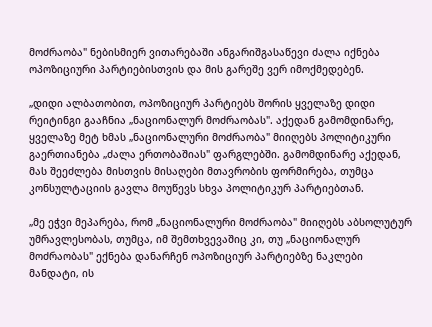მოძრაობა" ნებისმიერ ვითარებაში ანგარიშგასაწევი ძალა იქნება ოპოზიციური პარტიებისთვის და მის გარეშე ვერ იმოქმედებენ.

„დიდი ალბათობით, ოპოზიციურ პარტიებს შორის ყველაზე დიდი რეიტინგი გააჩნია „ნაციონალურ მოძრაობას". აქედან გამომდინარე, ყველაზე მეტ ხმას „ნაციონალური მოძრაობა" მიიღებს პოლიტიკური გაერთიანება „ძალა ერთობაშიას" ფარგლებში. გამომდინარე აქედან, მას შეეძლება მისთვის მისაღები მთავრობის ფორმირება, თუმცა კონსულტაციის გავლა მოუწევს სხვა პოლიტიკურ პარტიებთან.

„მე ეჭვი მეპარება, რომ „ნაციონალური მოძრაობა" მიიღებს აბსოლუტურ უმრავლესობას, თუმცა, იმ შემთხვევაშიც კი, თუ „ნაციონალურ მოძრაობას" ექნება დანარჩენ ოპოზიციურ პარტიებზე ნაკლები მანდატი, ის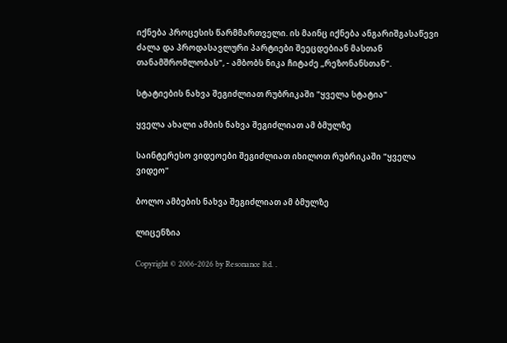იქნება პროცესის წარმმართველი. ის მაინც იქნება ანგარიშგასაწევი ძალა და პროდასავლური პარტიები შეეცდებიან მასთან თანამშრომლობას", - ამბობს ნიკა ჩიტაძე „რეზონანსთან".

სტატიების ნახვა შეგიძლიათ რუბრიკაში "ყველა სტატია"

ყველა ახალი ამბის ნახვა შეგიძლიათ ამ ბმულზე

საინტერესო ვიდეოები შეგიძლიათ იხილოთ რუბრიკაში "ყველა ვიდეო"

ბოლო ამბების ნახვა შეგიძლიათ ამ ბმულზე

ლიცენზია

Copyright © 2006-2026 by Resonance ltd. .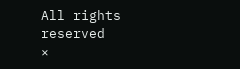All rights reserved
×